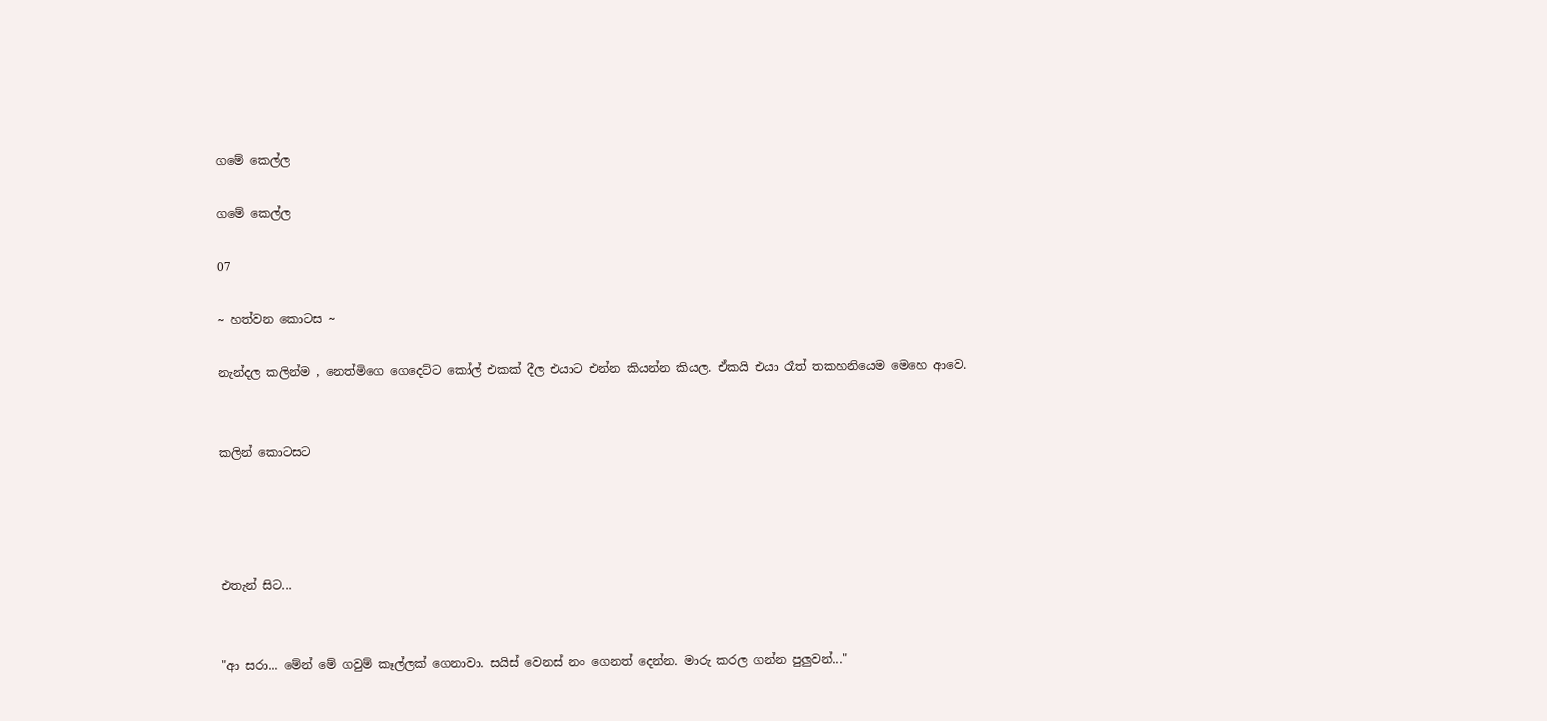ගමේ කෙල්ල

ගමේ කෙල්ල

07

~ හත්වන කොටස ~

නැන්දල කලින්ම , නෙත්මිගෙ ගෙදෙට්ට කෝල් එකක් දීල එයාට එන්න කියන්න කියල. ඒකයි එයා රෑත් තකහනියෙම මෙහෙ ආවෙ.


කලින් කොටසට




එතැන් සිට...


"ආ සරා... මේන් මේ ගවුම් කෑල්ලක් ගෙනාවා. සයිස් වෙනස් නං ගෙනත් දෙන්න. මාරු කරල ගන්න පුලුවන්..."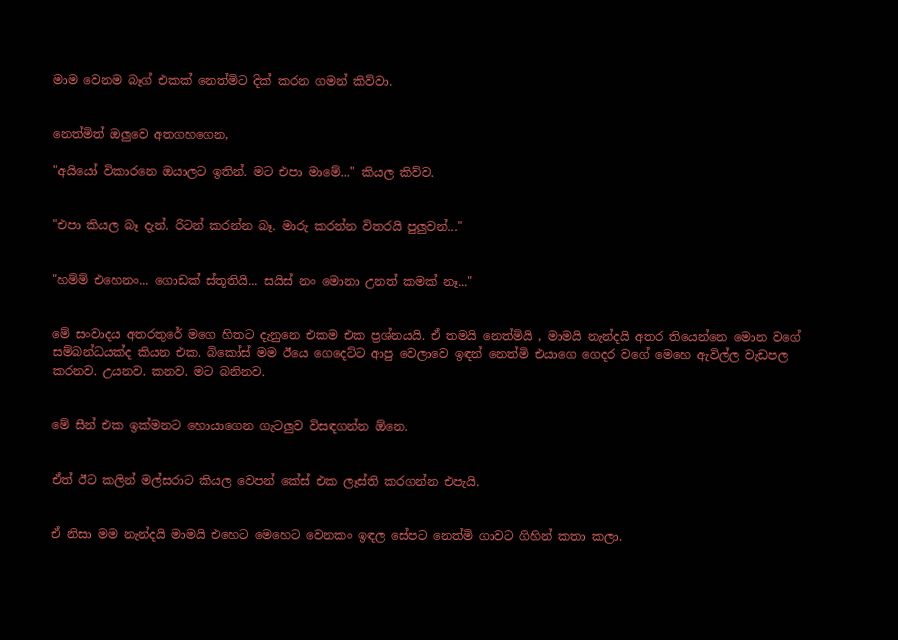මාම වෙනම බෑග් එකක් නෙත්මිට දික් කරන ගමන් කිව්වා.


නෙත්මිත් ඔලුවෙ අතගහගෙන,

"අයියෝ විකාරනෙ ඔයාලට ඉතින්. මට එපා මාමේ..." කියල කිව්ව.


"එපා කියල බෑ දැන්. රිටන් කරන්න බෑ. මාරු කරන්න විතරයි පුලුවන්..."


"හම්ම් එහෙනං... ගොඩක් ස්තූතියි... සයිස් නං මොනා උනත් කමක් නෑ..."


මේ සංවාදය අතරතුරේ මගෙ හිතට දැනුනෙ එකම එක ප්‍රශ්නයයි. ඒ තමයි නෙත්මියි , මාමයි නැන්දයි අතර තියෙන්නෙ මොන වගේ සම්බන්ධයක්ද කියන එක. බිකෝස් මම ඊයෙ ගෙදෙට්ට ආපු වෙලාවෙ ඉඳන් නෙත්මි එයාගෙ ගෙදර වගේ මෙහෙ ඇවිල්ල වැඩපල කරනව. උයනව. කනව. මට බනිනව.


මේ සීන් එක ඉක්මනට හොයාගෙන ගැටලුව විසඳගන්න ඕනෙ.


ඒත් ඊට කලින් මල්සරාට කියල වෙපන් කේස් එක ලෑස්ති කරගන්න එපැයි.


ඒ නිසා මම නැන්දයි මාමයි එහෙට මෙහෙට වෙනකං ඉඳල සේපට නෙත්මි ගාවට ගිහින් කතා කලා.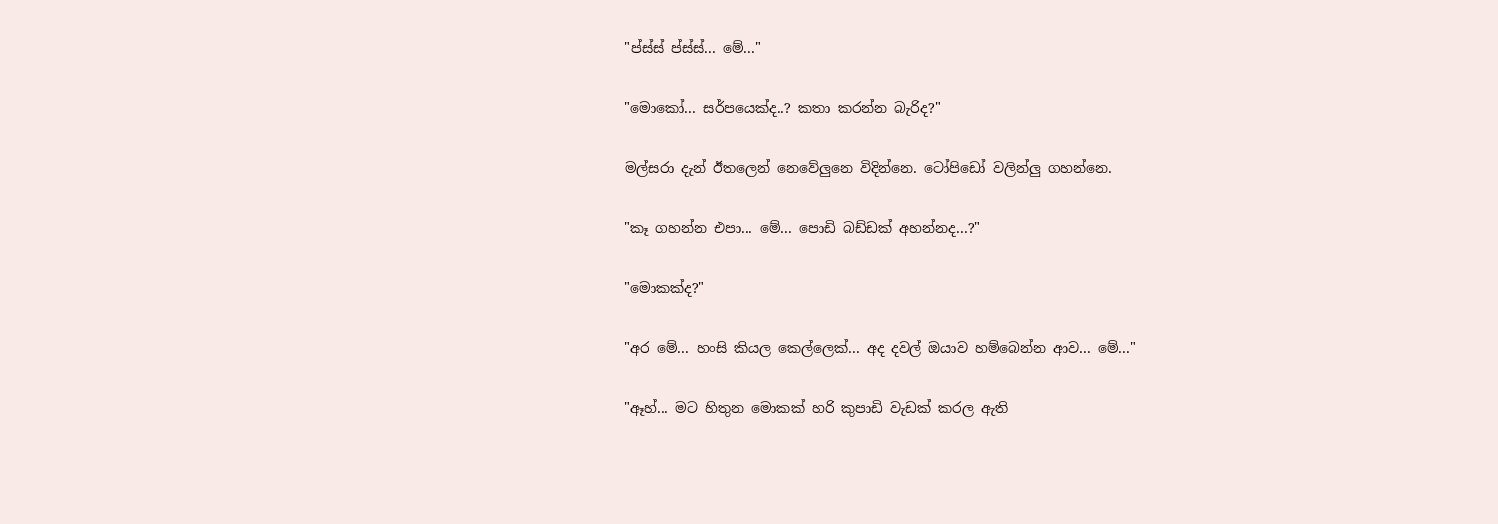"ප්ස්ස් ප්ස්ස්... මේ..."


"මොකෝ... සර්පයෙක්ද..? කතා කරන්න බැරිද?"


මල්සරා දැන් ඊතලෙන් නෙවේලුනෙ විදින්නෙ. ටෝපිඩෝ වලින්ලු ගහන්නෙ.


"කෑ ගහන්න එපා... මේ... පොඩි බඩ්ඩක් අහන්නද...?"


"මොකක්ද?"


"අර මේ... හංසි කියල කෙල්ලෙක්... අද දවල් ඔයාව හම්බෙන්න ආව... මේ..."


"ඈහ්... මට හිතුන මොකක් හරි කුපාඩි වැඩක් කරල ඇති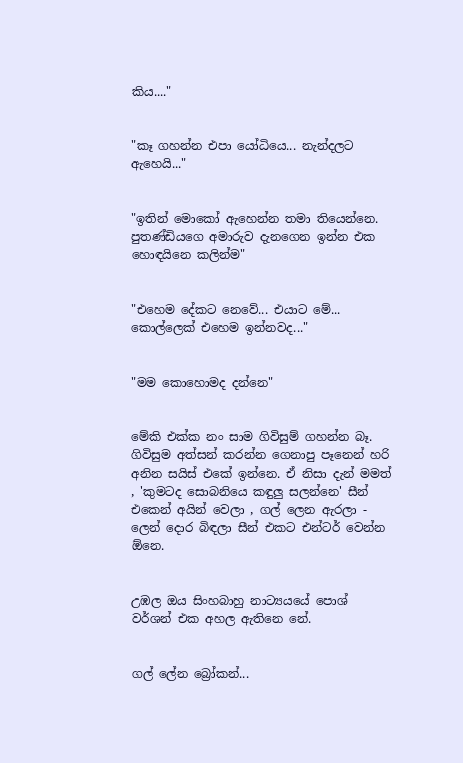කිය...."


"කෑ ගහන්න එපා යෝධියෙ... නැන්දලට ඇහෙයි..."


"ඉතින් මොකෝ ඇහෙන්න තමා තියෙන්නෙ. පුතණ්ඩියගෙ අමාරුව දැනගෙන ඉන්න එක හොඳයිනෙ කලින්ම"


"එහෙම දේකට නෙවේ... එයාට මේ... කොල්ලෙක් එහෙම ඉන්නවද..."


"මම කොහොමද දන්නෙ"


මේකි එක්ක නං සාම ගිවිසුම් ගහන්න බෑ. ගිවිසුම අත්සන් කරන්න ගෙනාපු පෑනෙන් හරි අනින සයිස් එකේ ඉන්නෙ. ඒ නිසා දැන් මමත් , 'කුමටද සොබනියෙ කඳුලු සලන්නෙ' සීන් එකෙන් අයින් වෙලා , ගල් ලෙන ඇරලා - ලෙන් දොර බිඳලා සීන් එකට එන්ටර් වෙන්න ඕනෙ.


උඹල ඔය සිංහබාහු නාට්‍යයයේ පොශ් වර්ශන් එක අහල ඇතිනෙ නේ.


ගල් ලේන බ්‍රෝකන්...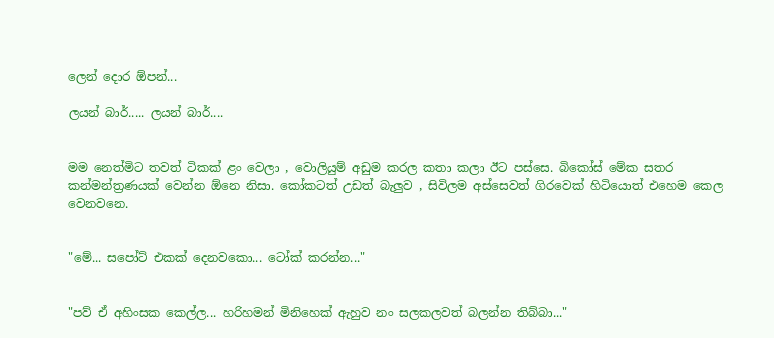ලෙන් දොර ඕපන්...

ලයන් බාර්..... ලයන් බාර්....


මම නෙත්මිට තවත් ටිකක් ළං වෙලා , වොලියුම් අඩුම කරල කතා කලා ඊට පස්සෙ. බිකෝස් මේක සතර කන්මන්ත්‍රණයක් වෙන්න ඕනෙ නිසා. කෝකටත් උඩත් බැලුව , සිවිලම අස්සෙවත් ගිරවෙක් හිටියොත් එහෙම කෙල වෙනවනෙ.


"මේ... සපෝට් එකක් දෙනවකො... ටෝක් කරන්න..."


"පව් ඒ අහිංසක කෙල්ල... හරිහමන් මිනිහෙක් ඇහුව නං සලකලවත් බලන්න තිබ්බා..."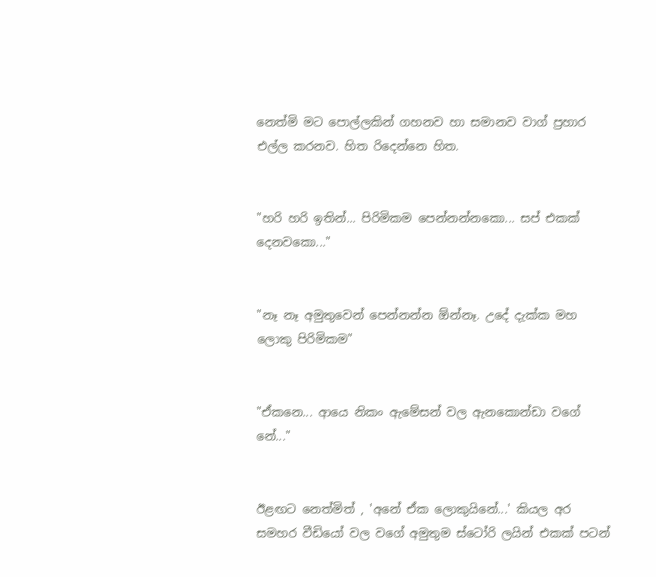නෙත්මි මට පොල්ලකින් ගහනව හා සමානව වාග් ප්‍රහාර එල්ල කරනව. හිත රිදෙන්නෙ හිත.


"හරි හරි ඉතින්... පිරිමිකම පෙන්නන්නකො... සප් එකක් දෙනවකො..."


"නෑ නෑ අමුතුවෙන් පෙන්නන්න ඕන්නෑ. උදේ දැක්ක මහ ලොකු පිරිමිකම"


"ඒකනෙ... ආයෙ නිකං ඇමේසන් වල ඇනකොන්ඩා වගේ නේ..."


ඊළඟට නෙත්මිත් , 'අනේ ඒක ලොකුයිනේ...' කියල අර සමහර වීඩියෝ වල වගේ අමුතුම ස්ටෝරි ලයින් එකක් පටන්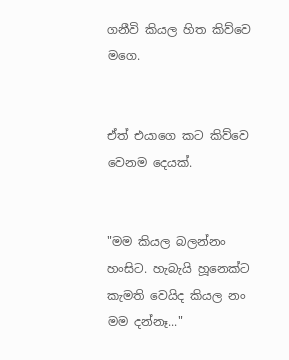ගනීවි කියල හිත කිව්වෙ මගෙ.


ඒත් එයාගෙ කට කිව්වෙ වෙනම දෙයක්.


"මම කියල බලන්නං හංසිට. හැබැයි හූනෙක්ට කැමති වෙයිද කියල නං මම දන්නෑ..."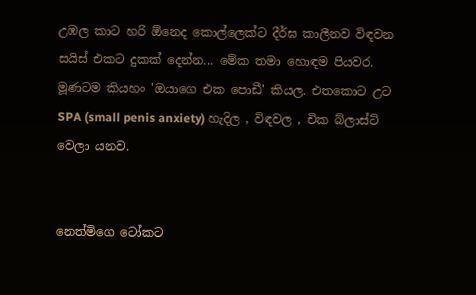උඹල කාට හරි ඕනෙද කොල්ලෙක්ට දීර්ඝ කාලීනව විඳවන සයිස් එකට දුකක් දෙන්න... මේක තමා හොඳම පියවර. මූණටම කියහං 'ඔයාගෙ එක පොඩී' කියල. එතකොට උට SPA (small penis anxiety) හැදිල , විඳවල , චික බ්ලාස්ට් වෙලා යනව.


නෙත්මිගෙ ටෝකට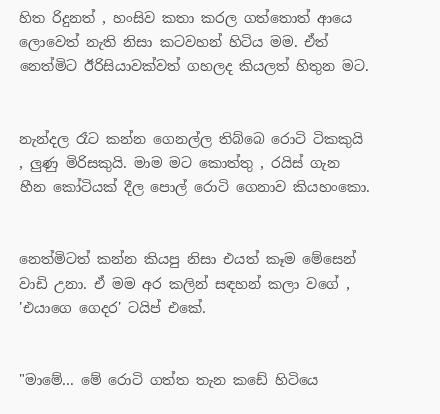හිත රිදුනත් , හංසිව කතා කරල ගත්තොත් ආයෙ ලොවෙත් නැති නිසා කටවහන් හිටිය මම. ඒත් නෙත්මිට ඊරිසියාවක්වත් ගහලද කියලත් හිතුන මට.


නැන්දල රෑට කන්න ගෙනල්ල තිබ්බෙ රොටි ටිකකුයි , ලුණු මිරිසකුයි. මාම මට කොත්තු , රයිස් ගැන හීන කෝටියක් දීල පොල් රොටි ගෙනාව කියහංකො.


නෙත්මිටත් කන්න කියපු නිසා එයත් කෑම මේසෙන් වාඩි උනා. ඒ මම අර කලින් සඳහන් කලා වගේ , 'එයාගෙ ගෙදර' ටයිප් එකේ.


"මාමේ... මේ රොටි ගත්ත තැන කඩේ හිටියෙ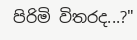පිරිමි විතරද...?"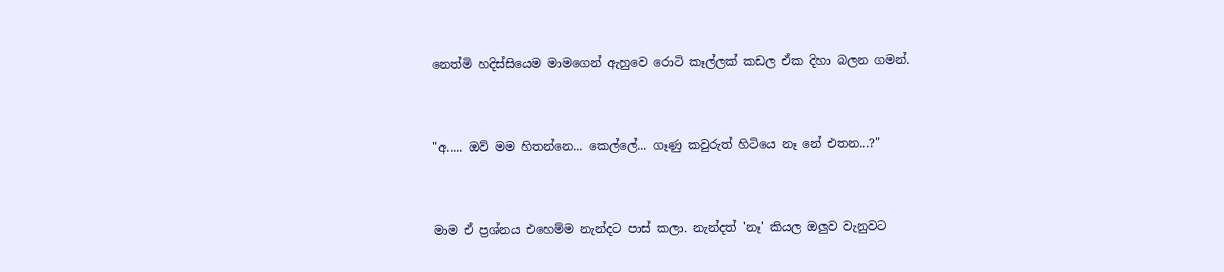නෙත්මි හදිස්සියෙම මාමගෙන් ඇහුවෙ රොටි කෑල්ලක් කඩල ඒක දිහා බලන ගමන්.


"අ..... ඔව් මම හිතන්නෙ... කෙල්ලේ... ගෑණු කවුරුත් හිටියෙ නෑ නේ එතන...?"


මාම ඒ ප්‍රශ්නය එහෙම්ම නැන්දට පාස් කලා. නැන්දත් 'නෑ' කියල ඔලුව වැනුවට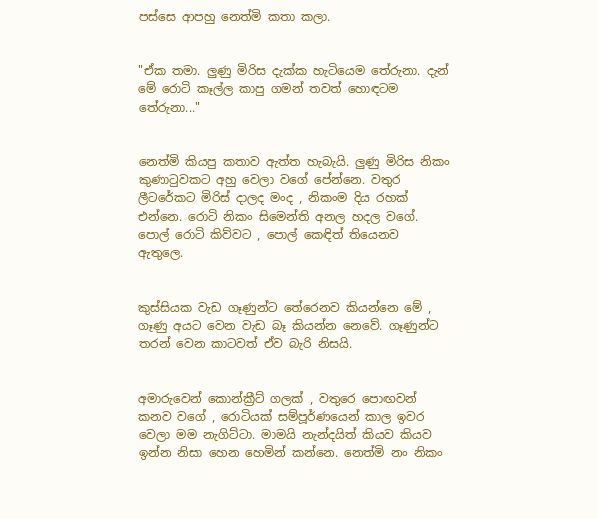පස්සෙ ආපහු නෙත්මි කතා කලා.


"ඒක තමා. ලුණු මිරිස දැක්ක හැටියෙම තේරුනා. දැන් මේ රොටි කෑල්ල කාපු ගමන් තවත් හොඳටම තේරුනා..."


නෙත්මි කියපු කතාව ඇත්ත හැබැයි. ලුණු මිරිස නිකං කුණාටුවකට අහු වෙලා වගේ පේන්නෙ. වතුර ලීටරේකට මිරිස් දාලද මංද , නිකංම දිය රහක් එන්නෙ. රොටි නිකං සිමෙන්ති අනල හදල වගේ. පොල් රොටි කිව්වට , පොල් කෙඳිත් තියෙනව ඇතුලෙ.


කුස්සියක වැඩ ගෑණුන්ට තේරෙනව කියන්නෙ මේ , ගෑණු අයට වෙන වැඩ බෑ කියන්න නෙවේ. ගෑණුන්ට තරන් වෙන කාටවත් ඒව බැරි නිසයි.


අමාරුවෙන් කොන්ක්‍රීට් ගලක් , වතුරෙ පොඟවන් කනව වගේ , රොටියක් සම්පූර්ණයෙන් කාල ඉවර වෙලා මම නැගිට්ටා. මාමයි නැන්දයිත් කියව කියව ඉන්න නිසා හෙන හෙමින් කන්නෙ. නෙත්මි නං නිකං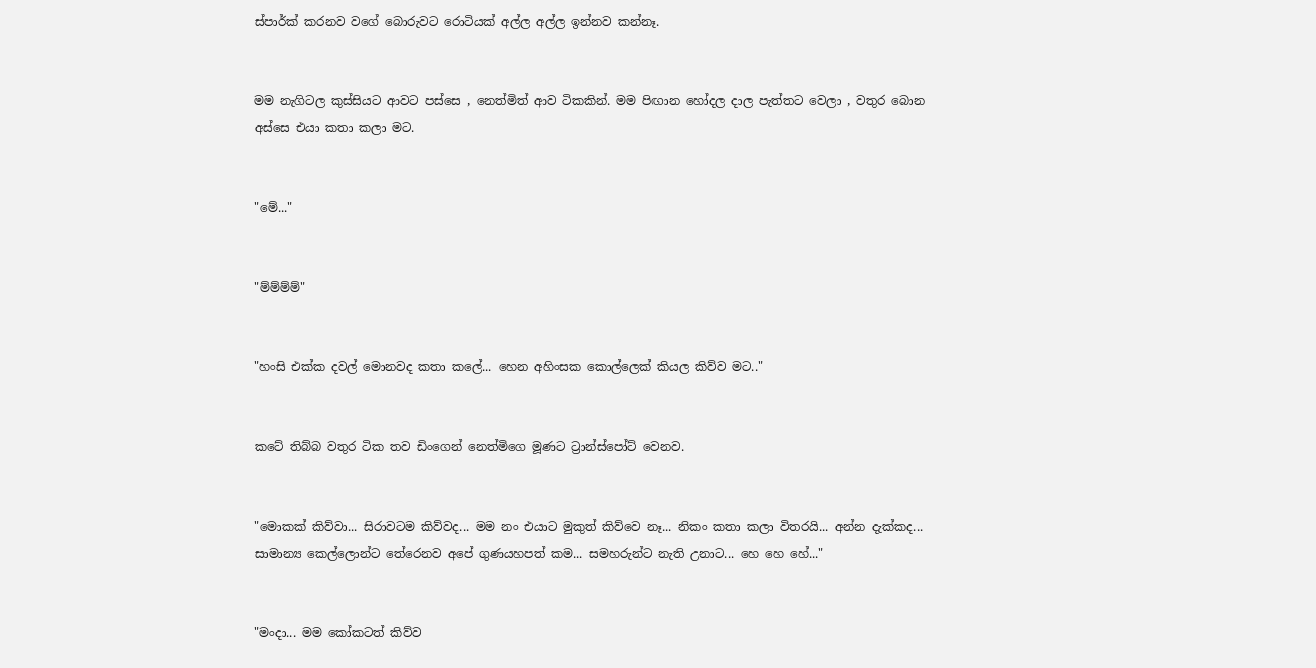ස්පාර්ක් කරනව වගේ බොරුවට රොටියක් අල්ල අල්ල ඉන්නව කන්නෑ.


මම නැගිටල කුස්සියට ආවට පස්සෙ , නෙත්මිත් ආව ටිකකින්. මම පිඟාන හෝදල දාල පැත්තට වෙලා , වතුර බොන අස්සෙ එයා කතා කලා මට.


"මේ..."


"ම්ම්ම්ම්"


"හංසි එක්ක දවල් මොනවද කතා කලේ... හෙන අහිංසක කොල්ලෙක් කියල කිව්ව මට.."


කටේ තිබ්බ වතුර ටික තව ඩිංගෙන් නෙත්මිගෙ මූණට ට්‍රාන්ස්පෝට් වෙනව.


"මොකක් කිව්වා... සිරාවටම කිව්වද... මම නං එයාට මුකුත් කිව්වෙ නෑ... නිකං කතා කලා විතරයි... අන්න දැක්කද... සාමාන්‍ය කෙල්ලොන්ට තේරෙනව අපේ ගුණයහපත් කම... සමහරුන්ට නැති උනාට... හෙ හෙ හේ..."


"මංදා... මම කෝකටත් කිව්ව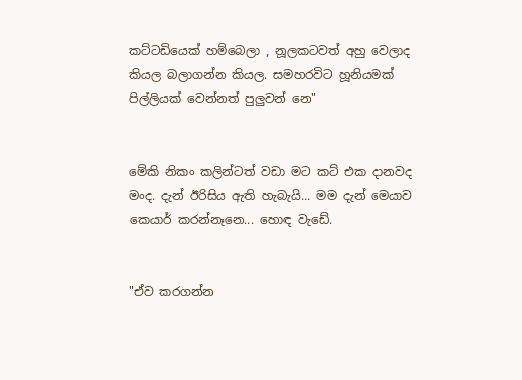කට්ටඩියෙක් හම්බෙලා , නූලකටවත් අහු වෙලාද කියල බලාගන්න කියල. සමහරවිට හූනියමක් පිල්ලියක් වෙන්නත් පුලුවන් නෙ"


මේකි නිකං කලින්ටත් වඩා මට කට් එක දානවද මංද. දැන් ඊරිසිය ඇති හැබැයි... මම දැන් මෙයාව කෙයාර් කරන්නෑනෙ... හොඳ වැඩේ.


"ඒව කරගන්න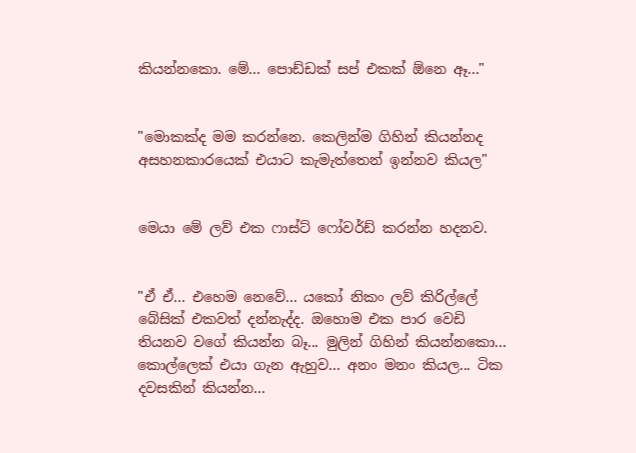කියන්නකො. මේ... පොඩ්ඩක් සප් එකක් ඕනෙ ඈ..."


"මොකක්ද මම කරන්නෙ. කෙලින්ම ගිහින් කියන්නද අසහනකාරයෙක් එයාට කැමැත්තෙන් ඉන්නව කියල"


මෙයා මේ ලව් එක ෆාස්ට් ෆෝවර්ඩ් කරන්න හදනව.


"ඒ ඒ... එහෙම නෙවේ... යකෝ නිකං ලව් කිරිල්ලේ බේසික් එකවත් දන්නැද්ද. ඔහොම එක පාර වෙඩි තියනව වගේ කියන්න බෑ... මුලින් ගිහින් කියන්නකො... කොල්ලෙක් එයා ගැන ඇහුව... අනං මනං කියල... ටික දවසකින් කියන්න...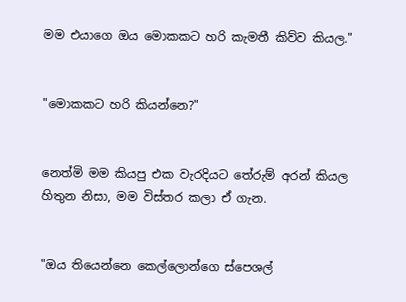මම එයාගෙ ඔය මොකකට හරි කැමතී කිව්ව කියල."


"මොකකට හරි කියන්නෙ?"


නෙත්මි මම කියපු එක වැරදියට තේරුම් අරන් කියල හිතුන නිසා, මම විස්තර කලා ඒ ගැන.


"ඔය තියෙන්නෙ කෙල්ලොන්ගෙ ස්පෙශල්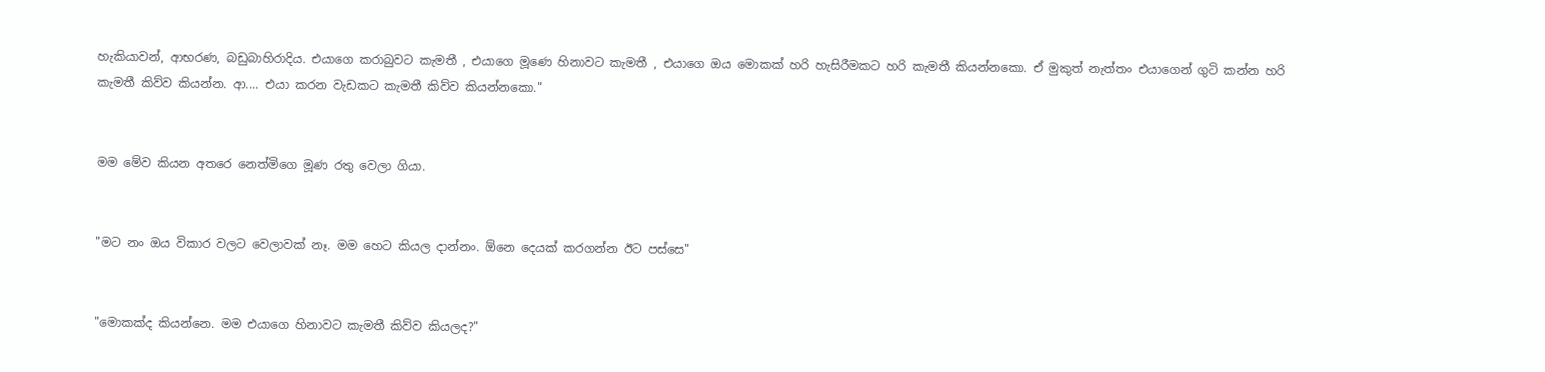හැකියාවන්, ආභරණ, බඩුබාහිරාදිය. එයාගෙ කරාබුවට කැමතී , එයාගෙ මූණෙ හිනාවට කැමතී , එයාගෙ ඔය මොකක් හරි හැසිරීමකට හරි කැමතී කියන්නකො. ඒ මුකුත් නැත්තං එයාගෙන් ගුටි කන්න හරි කැමතී කිව්ව කියන්න. ආ.... එයා කරන වැඩකට කැමතී කිව්ව කියන්නකො."


මම මේව කියන අතරෙ නෙත්මිගෙ මූණ රතු වෙලා ගියා.


"මට නං ඔය විකාර වලට වෙලාවක් නෑ. මම හෙට කියල දාන්නං. ඕනෙ දෙයක් කරගන්න ඊට පස්සෙ"


"මොකක්ද කියන්නෙ. මම එයාගෙ හිනාවට කැමතී කිව්ව කියලද?"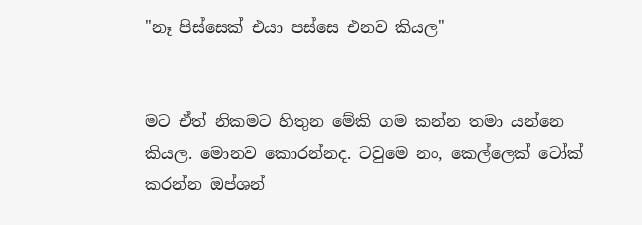"නෑ පිස්සෙක් එයා පස්සෙ එනව කියල"


මට ඒත් නිකමට හිතුන මේකි ගම කන්න තමා යන්නෙ කියල. මොනව කොරන්නද. ටවුමෙ නං, කෙල්ලෙක් ටෝක් කරන්න ඔප්ශන්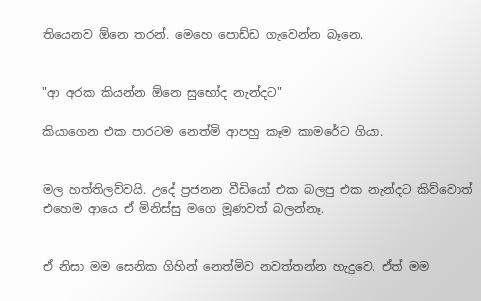තියෙනව ඕනෙ තරන්. මෙහෙ පොඩ්ඩ ගැවෙන්න බෑනෙ.


"ආ අරක කියන්න ඕනෙ සුභෝද නැන්දට"

කියාගෙන එක පාරටම නෙත්මි ආපහු කෑම කාමරේට ගියා.


මල හත්තිලව්වයි. උදේ ප්‍රජනන වීඩියෝ එක බලපු එක නැන්දට කිව්වොත් එහෙම ආයෙ ඒ මිනිස්සු මගෙ මූණවත් බලන්නෑ.


ඒ නිසා මම සෙනික ගිහින් නෙත්මිව නවත්තන්න හැදුවෙ. ඒත් මම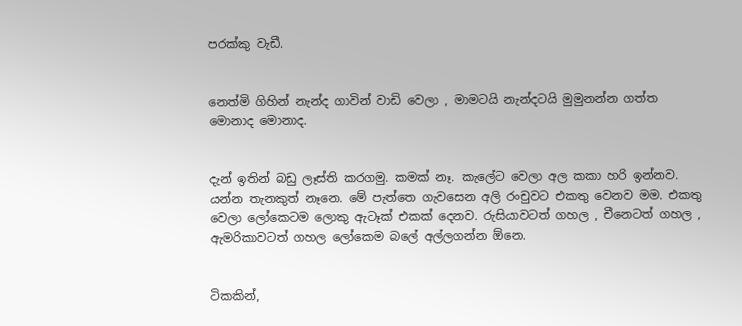පරක්කු වැඩී.


නෙත්මි ගිහින් නැන්ද ගාවින් වාඩි වෙලා , මාමටයි නැන්දටයි මුමුනන්න ගත්ත මොනාද මොනාද.


දැන් ඉතින් බඩු ලෑස්ති කරගමු. කමක් නෑ. කැලේට වෙලා අල කකා හරි ඉන්නව. යන්න තැනකුත් නෑනෙ. මේ පැත්තෙ ගැවසෙන අලි රංචුවට එකතු වෙනව මම. එකතු වෙලා ලෝකෙටම ලොකු ඇටෑක් එකක් දෙනව. රුසියාවටත් ගහල , චීනෙටත් ගහල , ඇමරිකාවටත් ගහල ලෝකෙම බලේ අල්ලගන්න ඕනෙ.


ටිකකින්,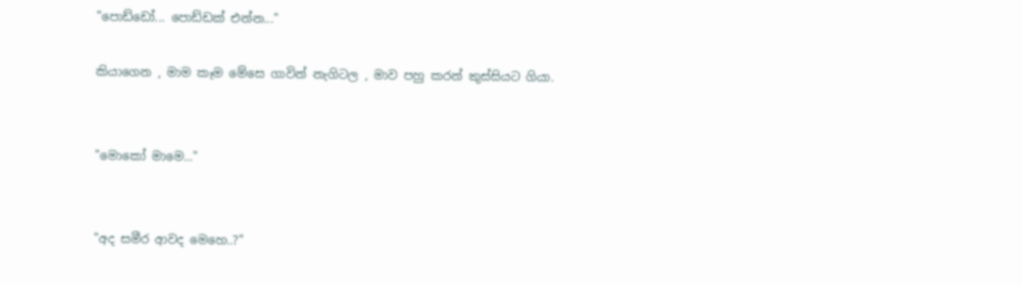"පොඩ්ඩෝ... පොඩ්ඩක් එන්න..."

කියාගෙන , මාම කෑම මේසෙ ගාවින් නැගිටල , මාව පහු කරන් කුස්සියට ගියා.


"මොකෝ මාමෙ..."


"අද සමීර ආවද මෙහෙ..?"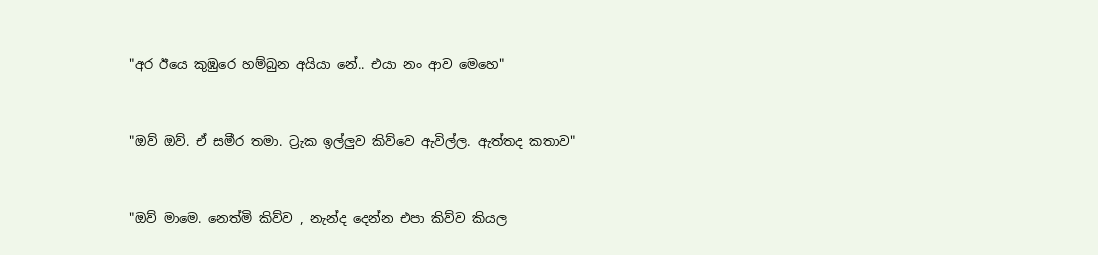"අර ඊයෙ කුඹුරෙ හම්බුන අයියා නේ.. එයා නං ආව මෙහෙ"


"ඔව් ඔව්. ඒ සමීර තමා. ට්‍රැක ඉල්ලුව කිව්වෙ ඇවිල්ල. ඇත්තද කතාව"


"ඔව් මාමෙ. නෙත්මි කිව්ව , නැන්ද දෙන්න එපා කිව්ව කියල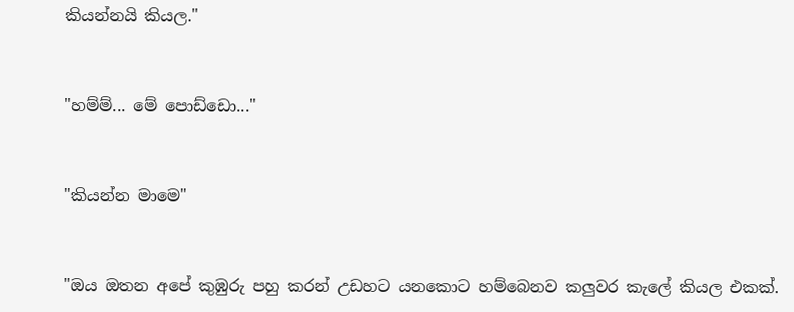කියන්නයි කියල."


"හම්ම්... මේ පොඩ්ඩො..."


"කියන්න මාමෙ"


"ඔය ඔතන අපේ කුඹුරු පහු කරන් උඩහට යනකොට හම්බෙනව කලුවර කැලේ කියල එකක්.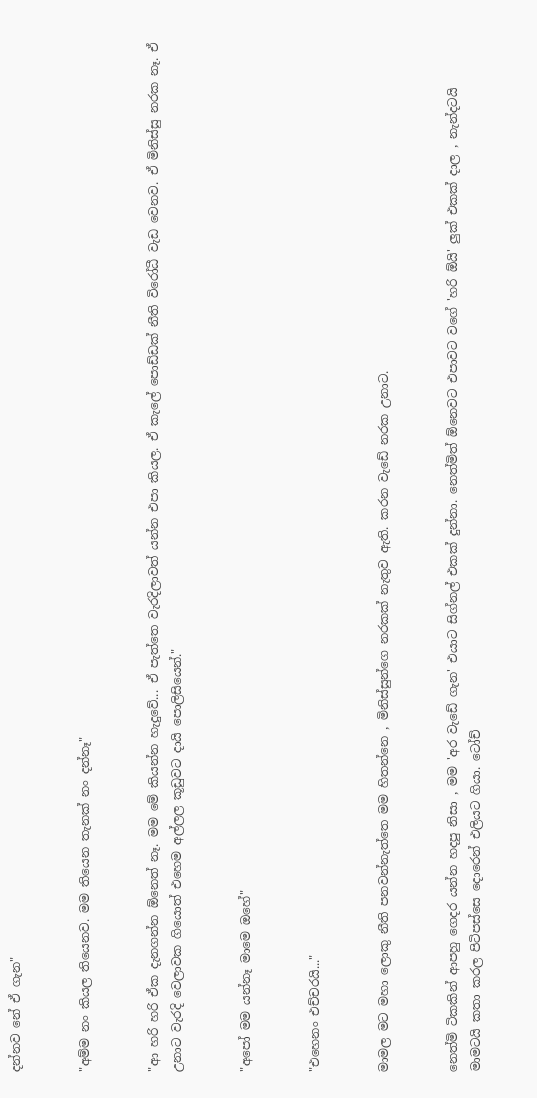දන්නව නේ ඒ ගැන"


"අම්ම නං කියල තියෙනව. මම තියෙන තැනක් නං දන්නෑ"


"ආ හරි හරි ඒක දැනගන්න ඕනෙත් නෑ. මම මේ කියන්න හැදුවේ... ඒ පැත්තෙ වැරදිලාවත් යන්න එපා කියල. ඒ කැලේ පොඩ්ඩක් නීති විරෝධී වැඩ වෙනව. ඒ මිනිස්සු නරක නෑ. ඒ උනාට වැරදි වෙලාවක ගියොත් එහෙම අල්ලල කූඩුවට දායි පොලිසියෙන්."


"අපෝ මම යන්නෑ මාමෙ ඔහේ"


"එහෙනං එච්චරයි..."


මාමල මට මහා ලොකු නීති පනවන්නැත්තෙ මම හිතන්නෙ , මිනිස්සුන්ගෙ නරකක් නැතුව ඇති. කරන වැඩේ නරක උනාට.


නෙත්මි ටිකකින් ආපහු ගෙදර යන්න හදපු නිසා , මම 'අර වැඩේ ගැන' එයාට සිග්නල් එකක් දුන්නා. නෙත්මිත් ඕනෙවට එපාවට වගේ 'හරි ඕයි' ලුක් එකක් දාල , නැන්දටයි මාමටයි කතා කරල පිටිපස්සෙ දොරෙන් එලියට ගියා. ටෝච්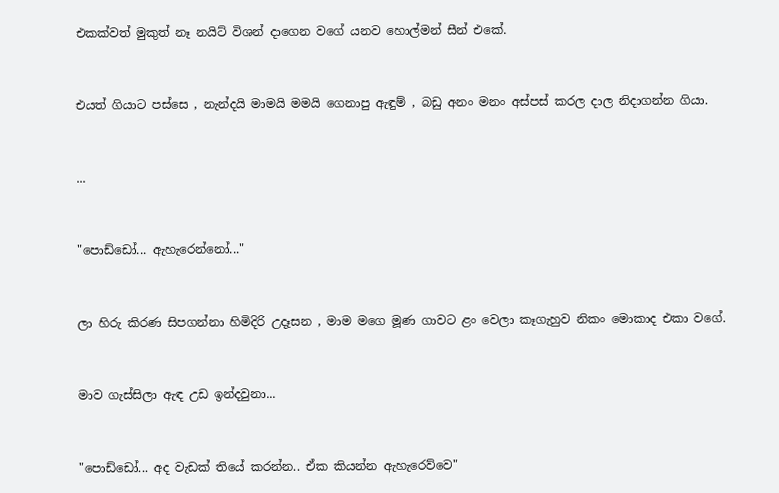එකක්වත් මුකුත් නෑ නයිට් විශන් දාගෙන වගේ යනව හොල්මන් සීන් එකේ.


එයත් ගියාට පස්සෙ , නැන්දයි මාමයි මමයි ගෙනාපු ඇඳුම් , බඩු අනං මනං අස්පස් කරල දාල නිදාගන්න ගියා.


...


"පොඩ්ඩෝ... ඇහැරෙන්නෝ..."


ලා හිරු කිරණ සිපගන්නා හිමිදිරි උදෑසන , මාම මගෙ මූණ ගාවට ළං වෙලා කෑගැහුව නිකං මොකාද එකා වගේ.


මාව ගැස්සිලා ඇඳ උඩ ඉන්දවුනා...


"පොඩ්ඩෝ... අද වැඩක් තියේ කරන්න.. ඒක කියන්න ඇහැරෙව්වෙ"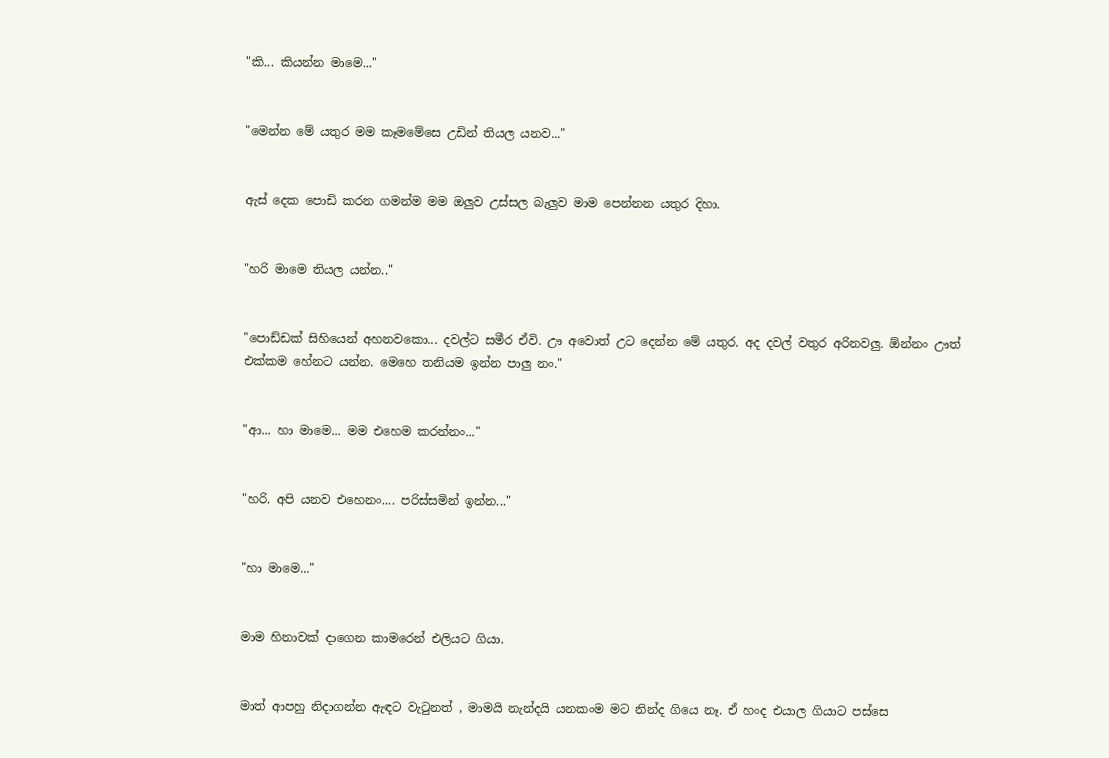"කි... කියන්න මාමෙ..."


"මෙන්න මේ යතුර මම කෑමමේසෙ උඩින් තියල යනව..."


ඇස් දෙක පොඩි කරන ගමන්ම මම ඔලුව උස්සල බැලුව මාම පෙන්නන යතුර දිහා.


"හරි මාමෙ තියල යන්න.."


"පොඩ්ඩක් සිහියෙන් අහනවකො... දවල්ට සමීර ඒවි. ඌ අවොත් උට දෙන්න මේ යතුර. අද දවල් වතුර අරිනවලු. ඕන්නං ඌත් එක්කම හේනට යන්න. මෙහෙ තනියම ඉන්න පාලු නං."


"ආ... හා මාමෙ... මම එහෙම කරන්නං..."


"හරි. අපි යනව එහෙනං.... පරිස්සමින් ඉන්න..."


"හා මාමෙ..."


මාම හිනාවක් දාගෙන කාමරෙන් එලියට ගියා.


මාත් ආපහු නිදාගන්න ඇඳට වැටුනත් , මාමයි නැන්දයි යනකංම මට නින්ද ගියෙ නෑ. ඒ හංද එයාල ගියාට පස්සෙ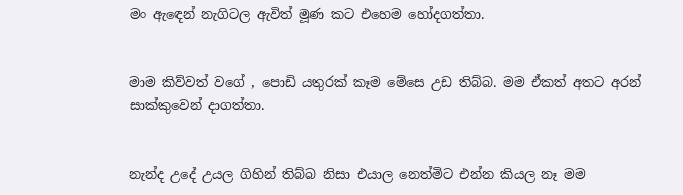මං ඇඳෙන් නැගිටල ඇවිත් මූණ කට එහෙම හෝදගත්තා.


මාම කිව්වත් වගේ , පොඩි යතුරක් කෑම මේසෙ උඩ තිබ්බ. මම ඒකත් අතට අරන් සාක්කුවෙන් දාගත්තා.


නැන්ද උදේ උයල ගිහින් තිබ්බ නිසා එයාල නෙත්මිට එන්න කියල නෑ මම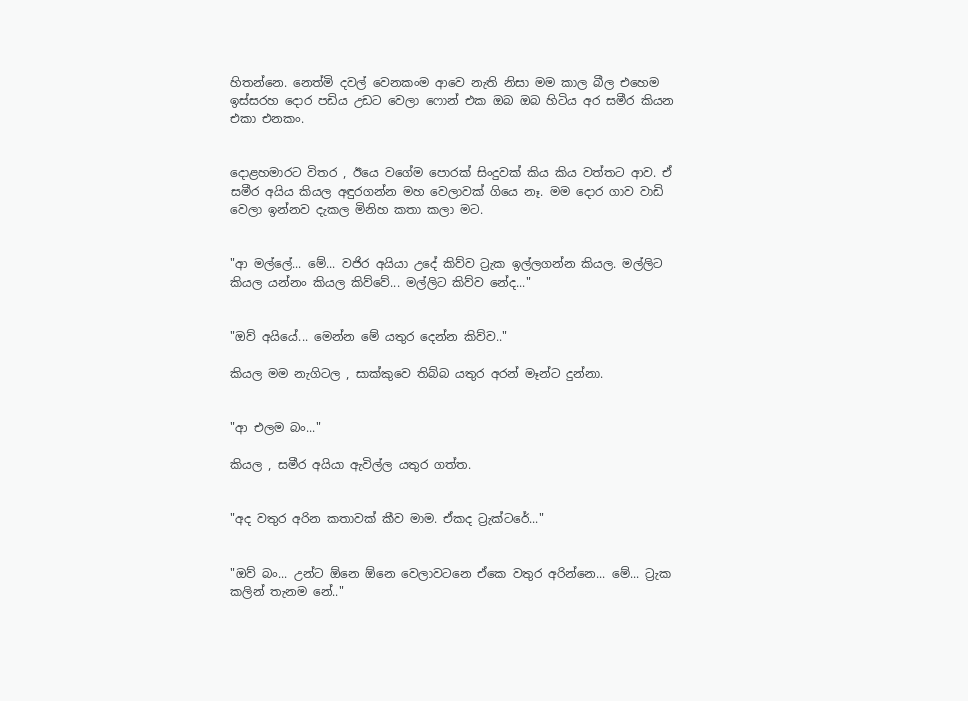හිතන්නෙ. නෙත්මි දවල් වෙනකංම ආවෙ නැති නිසා මම කාල බීල එහෙම ඉස්සරහ දොර පඩිය උඩට වෙලා ෆොන් එක ඔබ ඔබ හිටිය අර සමීර කියන එකා එනකං.


දොළහමාරට විතර , ඊයෙ වගේම පොරක් සිංදුවක් කිය කිය වත්තට ආව. ඒ සමීර අයිය කියල අඳුරගන්න මහ වෙලාවක් ගියෙ නෑ. මම දොර ගාව වාඩි වෙලා ඉන්නව දැකල මිනිහ කතා කලා මට.


"ආ මල්ලේ... මේ... වජිර අයියා උදේ කිව්ව ට්‍රැක ඉල්ලගන්න කියල. මල්ලිට කියල යන්නං කියල කිව්වේ... මල්ලිට කිව්ව නේද..."


"ඔව් අයියේ... මෙන්න මේ යතුර දෙන්න කිව්ව.."

කියල මම නැගිටල , සාක්කුවෙ තිබ්බ යතුර අරන් මෑන්ට දුන්නා.


"ආ එලම බං..."

කියල , සමීර අයියා ඇවිල්ල යතුර ගත්ත.


"අද වතුර අරින කතාවක් කීව මාම. ඒකද ට්‍රැක්ටරේ..."


"ඔව් බං... උන්ට ඕනෙ ඕනෙ වෙලාවටනෙ ඒකෙ වතුර අරින්නෙ... මේ... ට්‍රැක කලින් තැනම නේ.."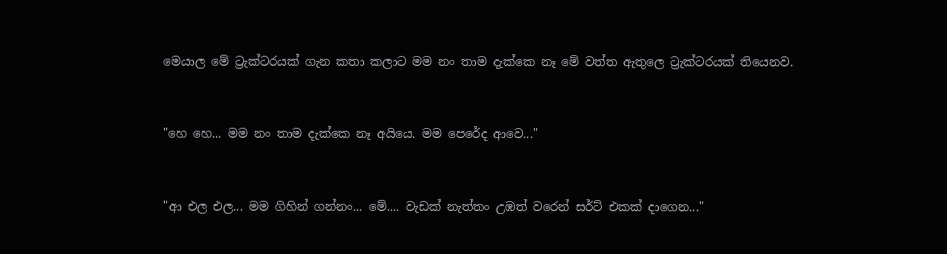මෙයාල මේ ට්‍රැක්ටරයක් ගැන කතා කලාට මම නං තාම දැක්කෙ නෑ මේ වත්ත ඇතුලෙ ට්‍රැක්ටරයක් තියෙනව.


"හෙ හෙ... මම නං තාම දැක්කෙ නෑ අයියෙ. මම පෙරේද ආවෙ..."


"ආ එල එල... මම ගිහින් ගන්නං... මේ.... වැඩක් නැත්තං උඹත් වරෙන් සර්ට් එකක් දාගෙන..."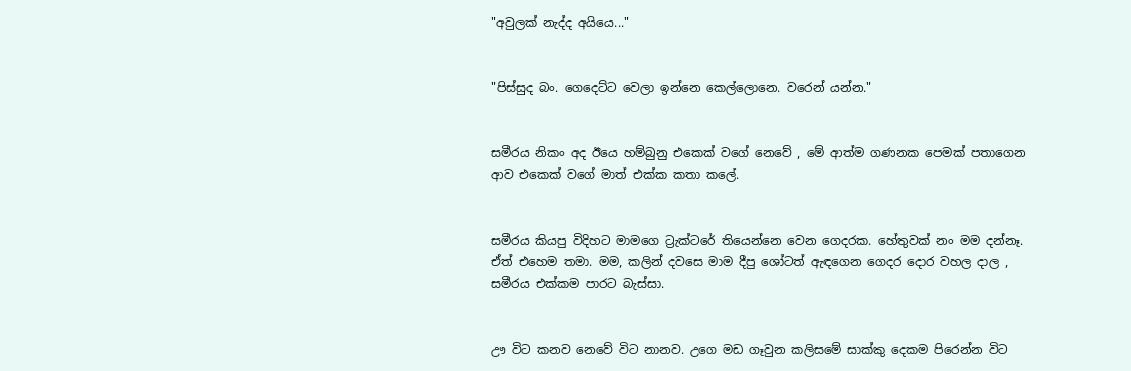"අවුලක් නැද්ද අයියෙ..."


"පිස්සුද බං. ගෙදෙට්ට වෙලා ඉන්නෙ කෙල්ලොනෙ. වරෙන් යන්න."


සමීරය නිකං අද ඊයෙ හම්බුනු එකෙක් වගේ නෙවේ , මේ ආත්ම ගණනක පෙමක් පතාගෙන ආව එකෙක් වගේ මාත් එක්ක කතා කලේ.


සමීරය කියපු විදිහට මාමගෙ ට්‍රැක්ටරේ තියෙන්නෙ වෙන ගෙදරක. හේතුවක් නං මම දන්නෑ. ඒත් එහෙම තමා. මම, කලින් දවසෙ මාම දීපු ශෝටත් ඇඳගෙන ගෙදර දොර වහල දාල , සමීරය එක්කම පාරට බැස්සා.


ඌ විට කනව නෙවේ විට නානව. උගෙ මඩ ගෑවුන කලිසමේ සාක්කු දෙකම පිරෙන්න විට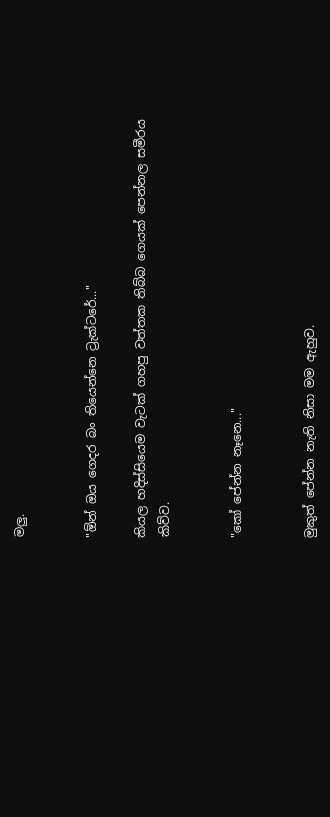මලු.


"ඕන් ඔය ගෙදර බං තියෙන්නෙ ට්‍රැක්ටරේ..."

කියල හදිස්සියෙම වැටක් ගහපු වත්තක තිබ්බ ගෙයක් පෙන්නල සමීරය කිව්ව.


"කෝ පේන්න නෑනෙ..."


මුකුත් පේන්න නැති නිසා මම ඇහුව.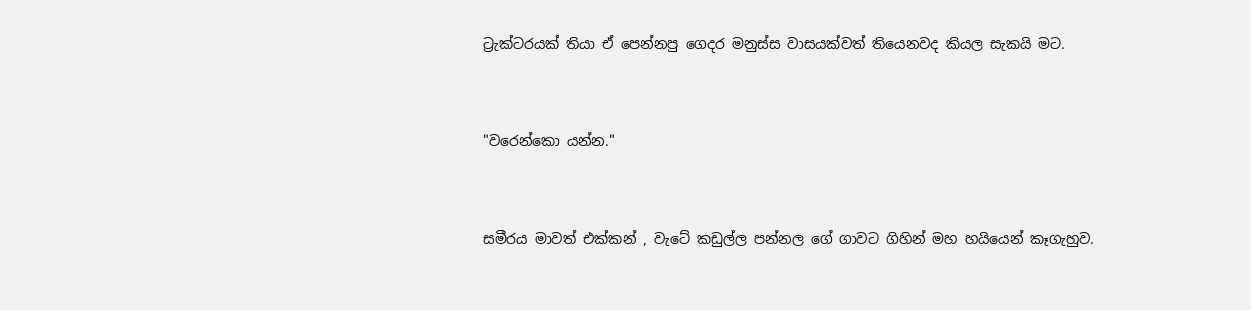ට්‍රැක්ටරයක් තියා ඒ පෙන්නපු ගෙදර මනුස්ස වාසයක්වත් තියෙනවද කියල සැකයි මට.


"වරෙන්කො යන්න."


සමීරය මාවත් එක්කන් , වැටේ කඩුල්ල පන්නල ගේ ගාවට ගිහින් මහ හයියෙන් කෑගැහුව.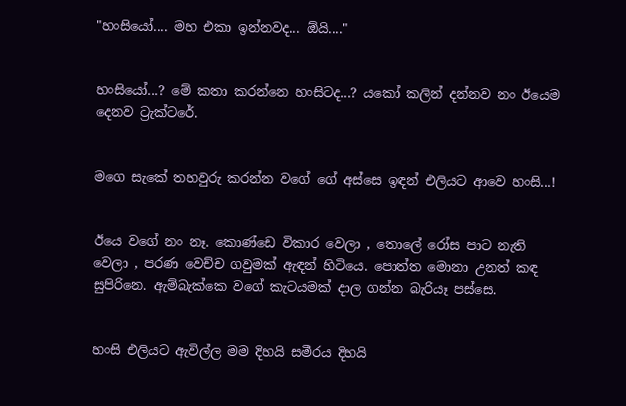"හංසියෝ.... මහ එකා ඉන්නවද... ඕයි...."


හංසියෝ...? මේ කතා කරන්නෙ හංසිටද...? යකෝ කලින් දන්නව නං ඊයෙම දෙනව ට්‍රැක්ටරේ.


මගෙ සැකේ තහවුරු කරන්න වගේ ගේ අස්සෙ ඉඳන් එලියට ආවෙ හංසි...!


ඊයෙ වගේ නං නෑ. කොණ්ඩෙ විකාර වෙලා , තොලේ රෝස පාට නැති වෙලා , පරණ වෙච්ච ගවුමක් ඇඳන් හිටියෙ. පොත්ත මොනා උනත් කඳ සුපිරිනෙ. ඇම්බැක්කෙ වගේ කැටයමක් දාල ගන්න බැරියෑ පස්සෙ.


හංසි එලියට ඇවිල්ල මම දිහයි සමීරය දිහයි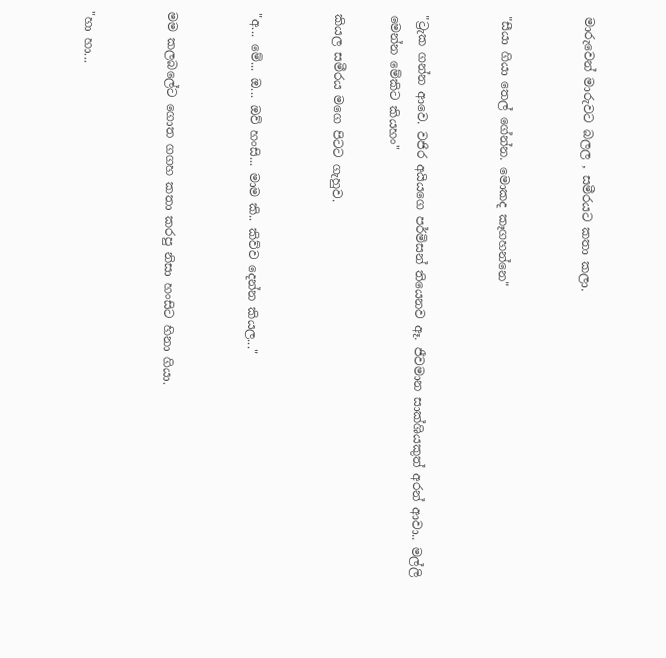මාරුවෙන් මාරුවට බලල , සමීරයට කතා කලා.


"සීයා ගියා තෙල් ගේන්න. මොකද කෑගහන්නෙ"


"ට්‍රැක ගන්න ආවෙ. වජිර අයියගෙ පර්මිසන් තියෙනව ඈ. ජීවමාන සාක්ශියකුත් අරන් ආවා.. මල්ලි මෙන්න මේකිට කියහං"

කියල සමීරය මගෙ පිටට ගැහුව.


"අ... මේ... ඔ... ඔව් හංසි... මාම කි.. කිව්ව දෙන්න කියල..."


මම කලබලේට ගොත ගගහ කතා කරපු නිසා හංසිට හිනා ගියා.


"හා හා...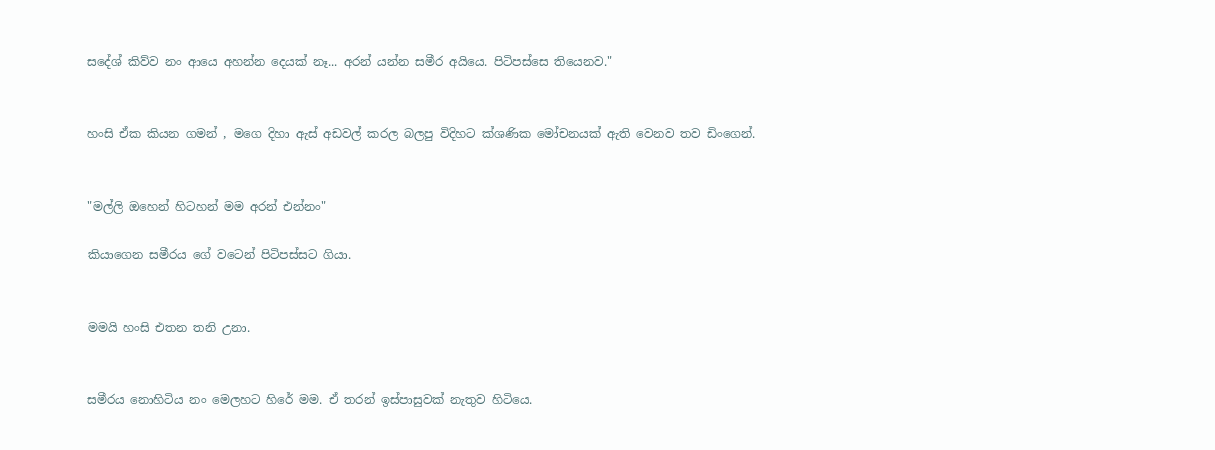සදේශ් කිව්ව නං ආයෙ අහන්න දෙයක් නෑ... අරන් යන්න සමීර අයියෙ. පිටිපස්සෙ තියෙනව."


හංසි ඒක කියන ගමන් , මගෙ දිහා ඇස් අඩවල් කරල බලපු විදිහට ක්ශණික මෝචනයක් ඇති වෙනව තව ඩිංගෙන්.


"මල්ලි ඔහෙන් හිටහන් මම අරන් එන්නං"

කියාගෙන සමීරය ගේ වටෙන් පිටිපස්සට ගියා.


මමයි හංසි එතන තනි උනා.


සමීරය නොහිටිය නං මෙලහට හිරේ මම. ඒ තරන් ඉස්පාසුවක් නැතුව හිටියෙ.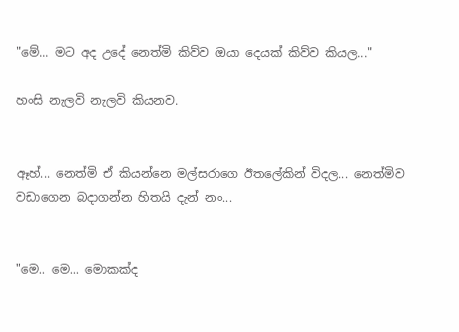"මේ... මට අද උදේ නෙත්මි කිව්ව ඔයා දෙයක් කිව්ව කියල..."

හංසි නැලවි නැලවි කියනව.


ඈහ්... නෙත්මි ඒ කියන්නෙ මල්සරාගෙ ඊතලේකින් විදල... නෙත්මිව වඩාගෙන බදාගන්න හිතයි දැන් නං...


"මෙ.. මෙ... මොකක්ද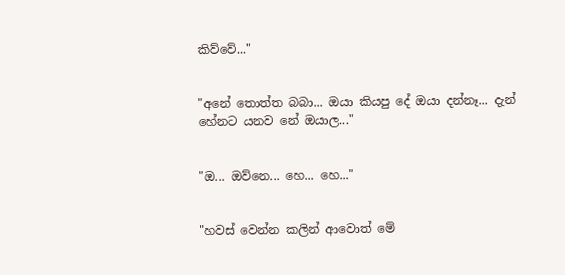කිව්වේ..."


"අනේ තොත්ත බබා... ඔයා කියපු දේ ඔයා දන්නෑ... දැන් හේනට යනව නේ ඔයාල..."


"ඔ... ඔව්නෙ... හෙ... හෙ..."


"හවස් වෙන්න කලින් ආවොත් මේ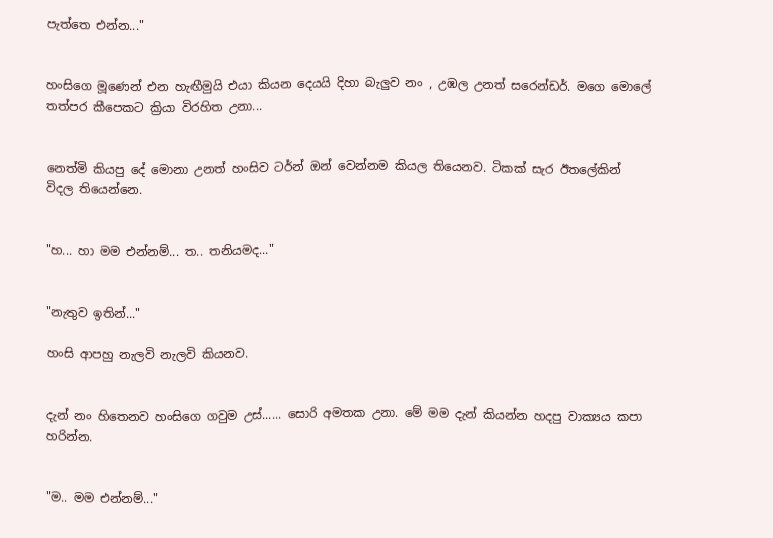පැත්තෙ එන්න..."


හංසිගෙ මූණෙන් එන හැඟීමුයි එයා කියන දෙයයි දිහා බැලුව නං , උඹල උනත් සරෙන්ඩර්. මගෙ මොලේ තත්පර කීපෙකට ක්‍රියා විරහිත උනා...


නෙත්මි කියපු දේ මොනා උනත් හංසිව ටර්න් ඔන් වෙන්නම කියල තියෙනව. ටිකක් සැර ඊතලේකින් විදල තියෙන්නෙ.


"හ... හා මම එන්නම්... ත.. තනියමද..."


"නැතුව ඉතින්..."

හංසි ආපහු නැලවි නැලවි කියනව.


දැන් නං හිතෙනව හංසිගෙ ගවුම උස්...... සොරි අමතක උනා. මේ මම දැන් කියන්න හදපු වාක්‍යය කපා හරින්න.


"ම.. මම එන්නම්..."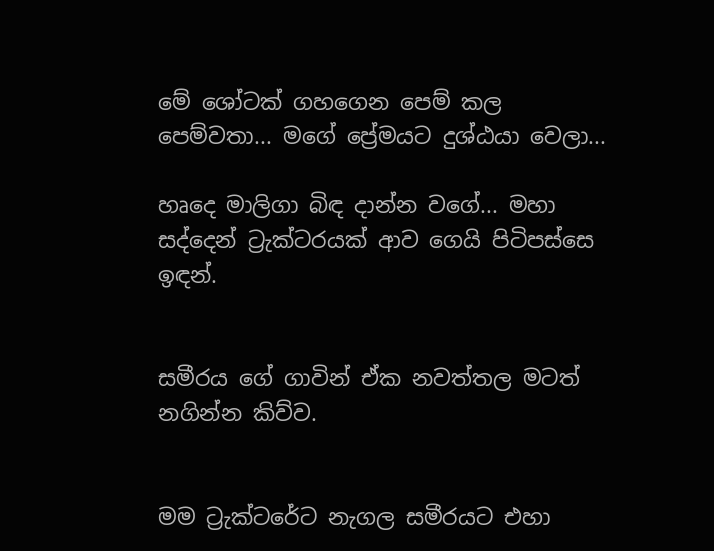මේ ශෝටක් ගහගෙන පෙම් කල පෙම්වතා... මගේ ප්‍රේමයට දුශ්ඨයා වෙලා...

හෘදෙ මාලිගා බිඳ දාන්න වගේ... මහා සද්දෙන් ට්‍රැක්ටරයක් ආව ගෙයි පිටිපස්සෙ ඉඳන්.


සමීරය ගේ ගාවින් ඒක නවත්තල මටත් නගින්න කිව්ව.


මම ට්‍රැක්ටරේට නැගල සමීරයට එහා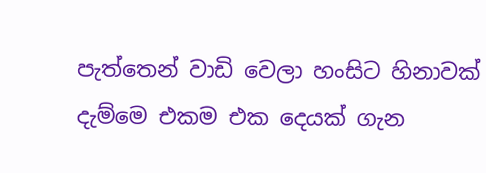පැත්තෙන් වාඩි වෙලා හංසිට හිනාවක් දැම්මෙ එකම එක දෙයක් ගැන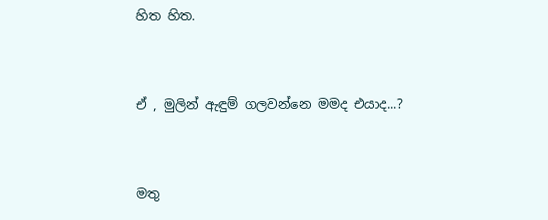හිත හිත.


ඒ , මුලින් ඇඳුම් ගලවන්නෙ මමද එයාද...?


මතු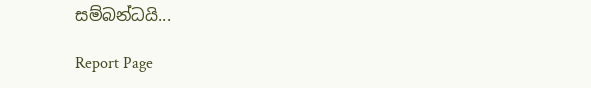සම්බන්ධයි...

Report Page